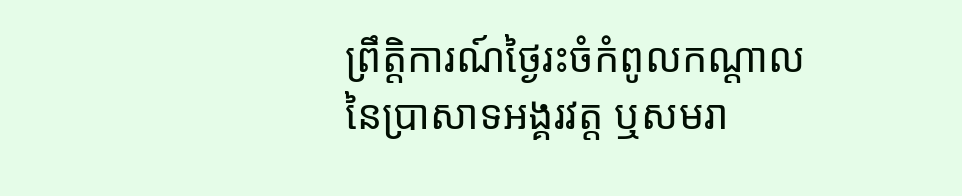ព្រឹត្តិការណ៍ថ្ងៃរះចំកំពូលកណ្ដាលនៃប្រាសាទអង្គរវត្ត ឬសមរា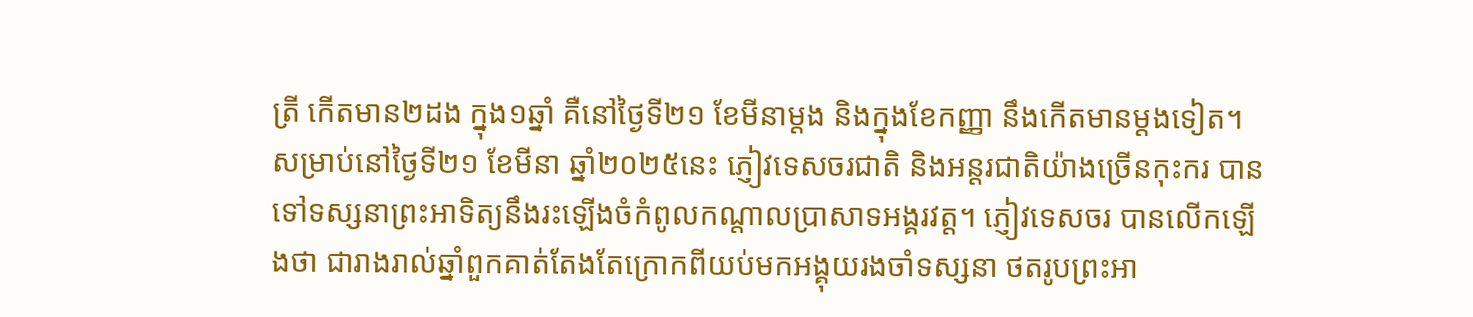ត្រី កើតមាន២ដង ក្នុង១ឆ្នាំ គឺនៅថ្ងៃទី២១ ខែមីនាម្ដង និងក្នុងខែកញ្ញា នឹងកើតមានម្ដងទៀត។ សម្រាប់នៅថ្ងៃទី២១ ខែមីនា ឆ្នាំ២០២៥នេះ ភ្ញៀវទេសចរជាតិ និងអន្តរជាតិយ៉ាងច្រើនកុះករ បានទៅទស្សនាព្រះអាទិត្យនឹងរះឡើងចំកំពូលកណ្តាលប្រាសាទអង្គរវត្ត។ ភ្ញៀវទេសចរ បានលើកឡើងថា ជារាងរាល់ឆ្នាំពួកគាត់តែងតែក្រោកពីយប់មកអង្គុយរងចាំទស្សនា ថតរូបព្រះអា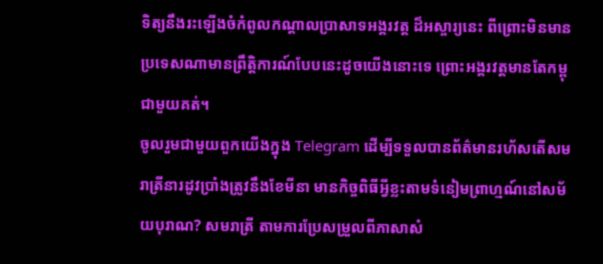ទិត្យនឹងរះឡើងចំកំពូលកណ្តាលប្រាសាទអង្គរវត្ត ដ៏អស្ចារ្យនេះ ពីព្រោះមិនមានប្រទេសណាមានព្រឹត្តិការណ៍បែបនេះដូចយើងនោះទេ ព្រោះអង្គរវត្តមានតែកម្ពុជាមួយគត់។
ចូលរួមជាមួយពួកយើងក្នុង Telegram ដើម្បីទទួលបានព័ត៌មានរហ័សតើសមរាត្រីនារដូវប្រាំងត្រូវនឹងខែមីនា មានកិច្ចពិធីអ្វីខ្លះតាមទំនៀមព្រាហ្មណ៍នៅសម័យបុរាណ? សមរាត្រី តាមការប្រែសម្រួលពីភាសាសំ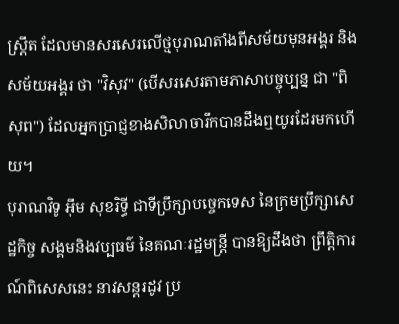ស្ត្រឹត ដែលមានសរសេរលើថ្មបុរាណតាំងពីសម័យមុនអង្គរ និងសម័យអង្គរ ថា "វិសុវ" (បើសរសេរតាមភាសាបច្ចុប្បន្ន ជា "ពិសុព") ដែលអ្នកប្រាជ្ញខាងសិលាចារឹកបានដឹងឮយូរដែរមកហើយ។
បុរាណវិទូ អ៊ឹម សុខរិទ្ធី ជាទីប្រឹក្សាបច្ចេកទេស នៃក្រមប្រឹក្សាសេដ្ឋកិច្ច សង្គមនិងវប្បធម៌ នៃគណៈរដ្ឋមន្រ្តី បានឱ្យដឹងថា ព្រឹត្តិការណ៍ពិសេសនេះ នាវសន្តរដូវ ប្រ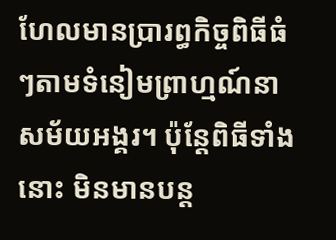ហែលមានប្រារព្ធកិច្ចពិធីធំៗតាមទំនៀមព្រាហ្មណ៍នាសម័យអង្គរ។ ប៉ុន្តែពិធីទាំងនោះ មិនមានបន្ត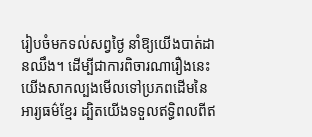រៀបចំមកទល់សព្វថ្ងៃ នាំឱ្យយើងបាត់ដានឈឹង។ ដើម្បីជាការពិចារណារឿងនេះ យើងសាកល្បងមើលទៅប្រភពដើមនៃអារ្យធម៌ខ្មែរ ដ្បិតយើងទទួលឥទ្ធិពលពីឥ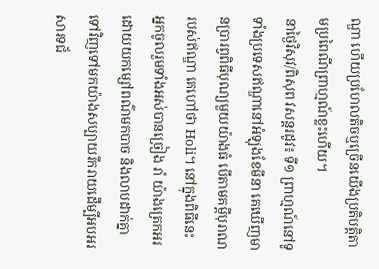ណ្ឌា ហើយប្រហែលតិចឬច្រើនយើងប្រតិបត្តិតាមប្រពៃណីព្រាហ្មណ៍ខ្លះហើយ។
នាថ្ងៃវិសុវ/ពិសុព វសន្តរដូវ៖ ទី១ ព្រាហ្មណ៍នៅទូទាំងប្រទេសឥណ្ឌានៅអំឡុងខែមីនា គេឃើញមានប្រារព្វពិធីបុណ្យមួយយ៉ាងធំ បើតាមគម្ពីបុរាណរបស់ឥណ្ឌា គេហៅថា Holi។ នៅក្នុងពិធីនេះ អ្នកចូលរួមទាំងអស់បានច្រៀង រាំ យ៉ាងត្រេកអរ ដោយយកម្សៅពណ៌មកបាច និងលាបដាក់គ្នាទៅវិញទៅមកយ៉ាងសប្បាយរីករាយដើម្បីអបអរសារទជ័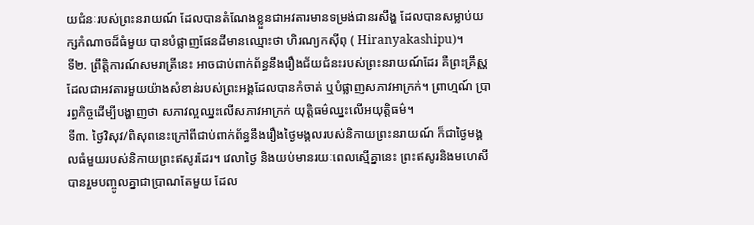យជំនៈរបស់ព្រះនរាយណ៍ ដែលបានតំណែងខ្លួនជាអវតារមានទម្រង់ជានរសឹង្ហ ដែលបានសម្លាប់យក្សកំណាចដ៏ធំមួយ បានបំផ្លាញផែនដីមានឈ្មោះថា ហិរណ្យកស៊ីពុ ( Hiranyakashipu)។
ទី២. ព្រឹត្តិការណ៍សមរាត្រីនេះ អាចជាប់ពាក់ព័ន្ធនឹងរឿងជ័យជំនះរបស់ព្រះនរាយណ៍ដែរ គឺព្រះគ្រឹស្ណដែលជាអវតារមួយយ៉ាងសំខាន់របស់ព្រះអង្គដែលបានកំចាត់ ឬបំផ្លាញសភាវអាក្រក់។ ព្រាហ្មណ៍ ប្រារព្ធកិច្ចដើម្បីបង្ហាញថា សភាវល្អឈ្នះលើសភាវអាក្រក់ យុត្តិធម៌ឈ្នះលើអយុត្តិធម៌។
ទី៣. ថ្ងៃវិសុវ/ពិសុពនេះក្រៅពីជាប់ពាក់ព័ន្ធនឹងរឿងថ្ងៃមង្គលរបស់និកាយព្រះនរាយណ៍ ក៏ជាថ្ងៃមង្គលធំមួយរបស់និកាយព្រះឥសូរដែរ។ វេលាថ្ងៃ និងយប់មានរយៈពេលស្មើគ្នានេះ ព្រះឥសូរនិងមហេសីបានរួមបញ្ចូលគ្នាជាប្រាណតែមួយ ដែល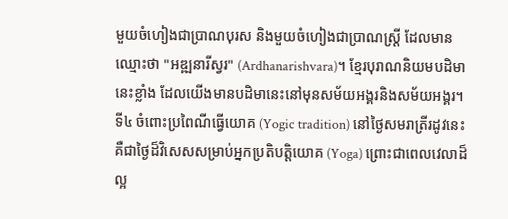មួយចំហៀងជាប្រាណបុរស និងមួយចំហៀងជាប្រាណស្រ្តី ដែលមានឈ្មោះថា "អឌ្ឍនារីស្វរ" (Ardhanarishvara)។ ខ្មែរបុរាណនិយមបដិមានេះខ្លាំង ដែលយើងមានបដិមានេះនៅមុនសម័យអង្គរនិងសម័យអង្គរ។
ទី៤ ចំពោះប្រពៃណីធ្វើយោគ (Yogic tradition) នៅថ្ងៃសមរាត្រីរដូវនេះ គឺជាថ្ងៃដ៏វិសេសសម្រាប់អ្នកប្រតិបត្តិយោគ (Yoga) ព្រោះជាពេលវេលាដ៏ល្អ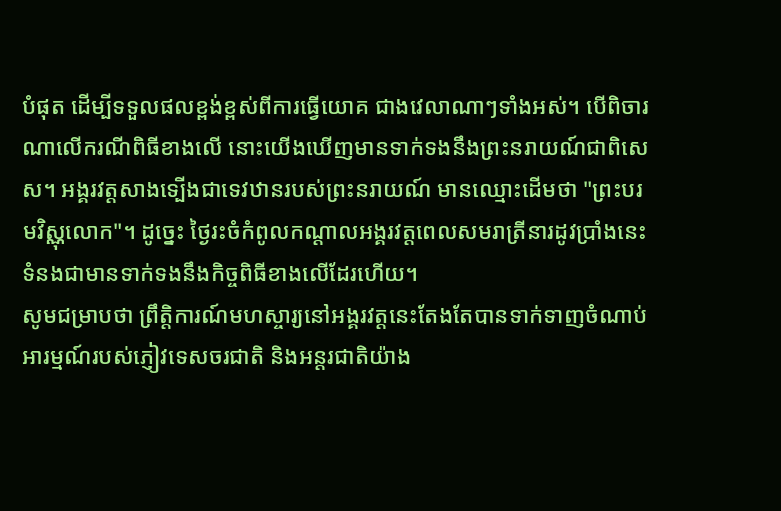បំផុត ដើម្បីទទួលផលខ្ពង់ខ្ពស់ពីការធ្វើយោគ ជាងវេលាណាៗទាំងអស់។ បើពិចារណាលើករណីពិធីខាងលើ នោះយើងឃើញមានទាក់ទងនឹងព្រះនរាយណ៍ជាពិសេស។ អង្គរវត្តសាងទ្បើងជាទេវឋានរបស់ព្រះនរាយណ៍ មានឈ្មោះដើមថា "ព្រះបរមវិស្ណុលោក"។ ដូច្នេះ ថ្ងៃរះចំកំពូលកណ្តាលអង្គរវត្តពេលសមរាត្រីនារដូវប្រាំងនេះ ទំនងជាមានទាក់ទងនឹងកិច្ចពិធីខាងលើដែរហើយ។
សូមជម្រាបថា ព្រឹត្តិការណ៍មហស្ចារ្យនៅអង្គរវត្តនេះតែងតែបានទាក់ទាញចំណាប់អារម្មណ៍របស់ភ្ញៀវទេសចរជាតិ និងអន្តរជាតិយ៉ាង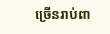ច្រើនរាប់ពា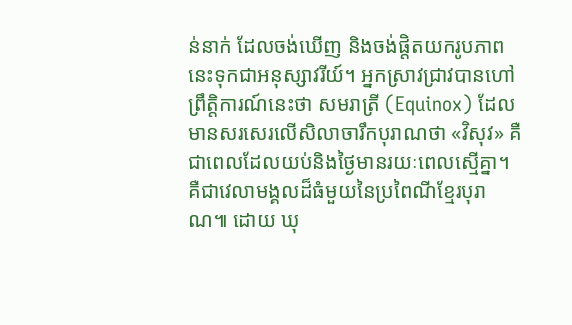ន់នាក់ ដែលចង់ឃើញ និងចង់ផ្តិតយករូបភាពនេះទុកជាអនុស្សាវរីយ៍។ អ្នកស្រាវជ្រាវបានហៅព្រឹត្តិការណ៍នេះថា សមរាត្រី (Equinox) ដែលមានសរសេរលើសិលាចារឹកបុរាណថា «វិសុវ» គឺជាពេលដែលយប់និងថ្ងៃមានរយៈពេលស្មើគ្នា។ គឺជាវេលាមង្គលដ៏ធំមួយនៃប្រពៃណីខ្មែរបុរាណ៕ ដោយ ឃុ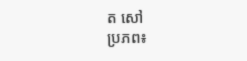ត សៅ
ប្រភព៖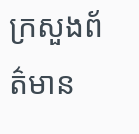ក្រសួងព័ត៌មាន